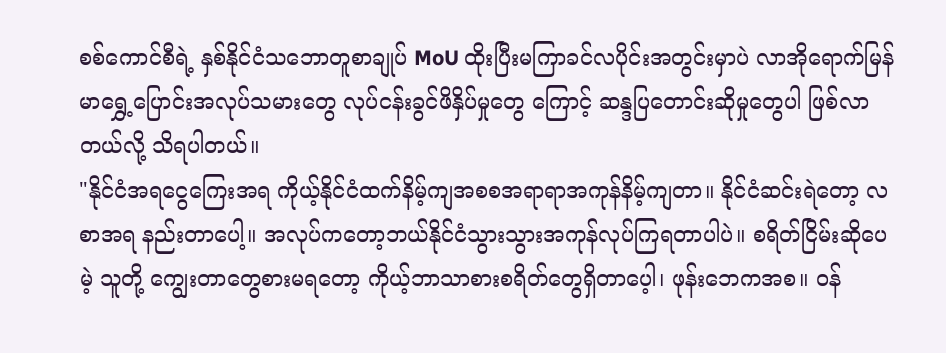စစ်ကောင်စီရဲ့ နှစ်နိုင်ငံသဘောတူစာချုပ် MoU ထိုးပြီးမကြာခင်လပိုင်းအတွင်းမှာပဲ လာအိုရောက်မြန်မာရွှေ့ပြောင်းအလုပ်သမားတွေ လုပ်ငန်းခွင်ဖိနှိပ်မှုတွေ ကြောင့် ဆန္ဒပြတောင်းဆိုမှုတွေပါ ဖြစ်လာတယ်လို့ သိရပါတယ်။
"နိုင်ငံအရငွေကြေးအရ ကိုယ့်နိုင်ငံထက်နိမ့်ကျအစစအရာရာအကုန်နိမ့်ကျတာ။ နိုင်ငံဆင်းရဲတော့ လစာအရ နည်းတာပေါ့။ အလုပ်ကတော့ဘယ်နိုင်ငံသွားသွားအကုန်လုပ်ကြရတာပါပဲ။ စရိတ်ငြိမ်းဆိုပေမဲ့ သူတို့ ကျွေးတာတွေစားမရတော့ ကိုယ့်ဘာသာစားစရိတ်တွေရှိတာပေ့ါ၊ ဖုန်းဘေကအစ။ ဝန်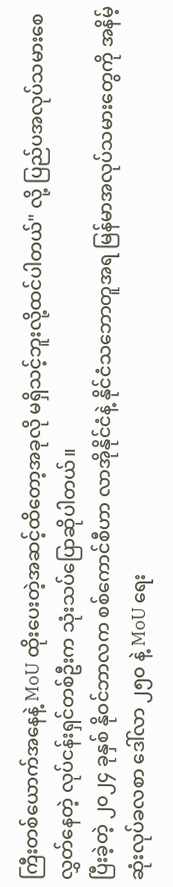ကြီးတစ်ယောက်အနေနဲ့ MoU ထိုးပေးတဲ့အဆင့်ထိတော့အခုလို မရှိသင့်ဘူးလို့ထင်ပါတယ်" လို့ ပြည်ပအလုပ်သမားစေလွှတ်နေတဲ့ လုပ်ငန်းရှင်တစ်ဦးက သုံးသပ်ပြောဆိုပါတယ်။
ပြီးခဲ့တဲ့ ၂၀၂၄ ခုနှစ် နိုဝင်ဘာလက စစ်ကောင်စီဟာ လာအိုနိုင်ငံနဲ့ နိုင်ငံသဘောတူအရ မြန်မာအလုပ်သမားတွေကို အနိမ့်ဆုံးလုပ်ခလစာ ဒေါ်လာ ၂၅၀ နဲ့ MoU ရေး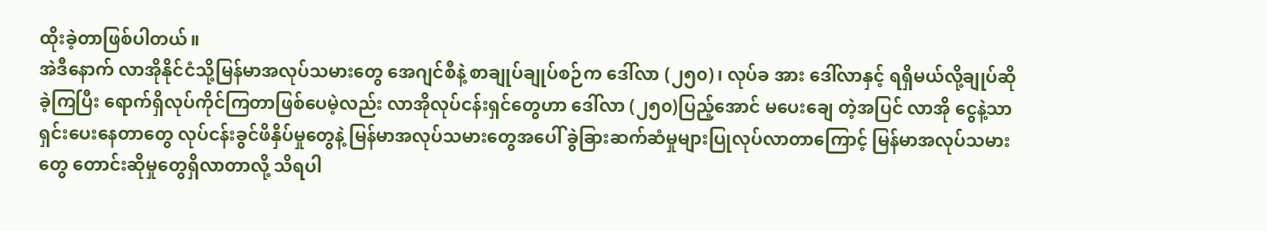ထိုးခဲ့တာဖြစ်ပါတယ်။
အဲဒီနောက် လာအိုနိုင်ငံသို့မြန်မာအလုပ်သမားတွေ အေဂျင်စီနဲ့ စာချုပ်ချုပ်စဉ်က ဒေါ်လာ (၂၅၀)၊ လုပ်ခ အား ဒေါ်လာနှင့် ရရှိမယ်လို့ချုပ်ဆိုခဲ့ကြပြီး ရောက်ရှိလုပ်ကိုင်ကြတာဖြစ်ပေမဲ့လည်း လာအိုလုပ်ငန်းရှင်တွေဟာ ဒေါ်လာ (၂၅၀)ပြည့်အောင် မပေးချေ တဲ့အပြင် လာအို ငွေနဲ့သာ ရှင်းပေးနေတာတွေ လုပ်ငန်းခွင်ဖိနှိပ်မှုတွေနဲ့ မြန်မာအလုပ်သမားတွေအပေါ် ခွဲခြားဆက်ဆံမှုများပြုလုပ်လာတာကြောင့် မြန်မာအလုပ်သမားတွေ တောင်းဆိုမှုတွေရှိလာတာလို့ သိရပါ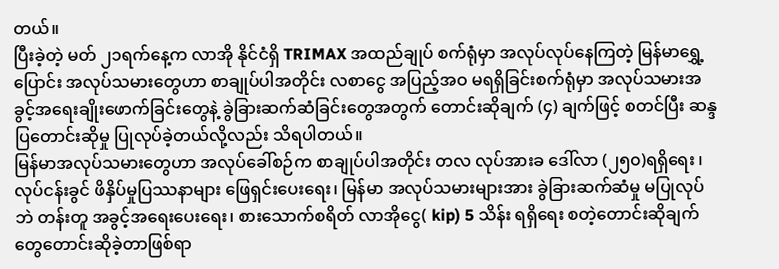တယ်။
ပြီးခဲ့တဲ့ မတ် ၂၁ရက်နေ့က လာအို နိုင်ငံရှိ TRIMAX အထည်ချုပ် စက်ရုံမှာ အလုပ်လုပ်နေကြတဲ့ မြန်မာရွှေ့ပြောင်း အလုပ်သမားတွေဟာ စာချုပ်ပါအတိုင်း လစာငွေ အပြည့်အဝ မရရှိခြင်းစက်ရုံမှာ အလုပ်သမားအခွင့်အရေးချိုးဖောက်ခြင်းတွေနဲ့ ခွဲခြားဆက်ဆံခြင်းတွေအတွက် တောင်းဆိုချက် (၄) ချက်ဖြင့် စတင်ပြီး ဆန္ဒပြတောင်းဆိုမှု ပြုလုပ်ခဲ့တယ်လို့လည်း သိရပါတယ်။
မြန်မာအလုပ်သမားတွေဟာ အလုပ်ခေါ်စဉ်က စာချုပ်ပါအတိုင်း တလ လုပ်အားခ ဒေါ်လာ (၂၅၀)ရရှိရေး ၊ လုပ်ငန်းခွင် ဖိနှိပ်မှုပြဿနာများ ဖြေရှင်းပေးရေး၊ မြန်မာ အလုပ်သမားများအား ခွဲခြားဆက်ဆံမှု မပြုလုပ်ဘဲ တန်းတူ အခွင့်အရေးပေးရေး၊ စားသောက်စရိတ် လာအိုငွေ( kip) 5 သိန်း ရရှိရေး စတဲ့တောင်းဆိုချက် တွေတောင်းဆိုခဲ့တာဖြစ်ရာ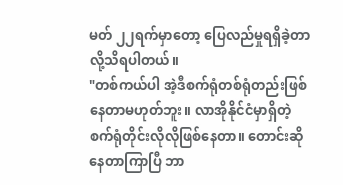မတ် ၂၂ရက်မှာတော့ ပြေလည်မှုရရှိခဲ့တာလို့သိရပါတယ်။
"တစ်ကယ်ပါ အဲ့ဒီစက်ရုံတစ်ရုံတည်းဖြစ်နေတာမဟုတ်ဘူး။ လာအိုနိုင်ငံမှာရှိတဲ့စက်ရုံတိုင်းလိုလိုဖြစ်နေတာ။ တောင်းဆိုနေတာကြာပြီ ဘာ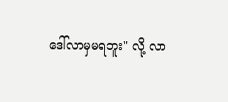ဒေါ်လာမှမရဘူး" လို့ လာ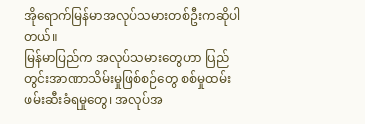အိုရောက်မြန်မာအလုပ်သမားတစ်ဦးကဆိုပါတယ်။
မြန်မာပြည်က အလုပ်သမားတွေဟာ ပြည်တွင်းအာဏာသိမ်းမှုဖြစ်စဉ်တွေ စစ်မှုထမ်းဖမ်းဆီးခံရမှုတွေ၊ အလုပ်အ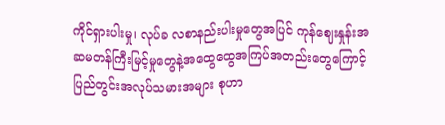ကိုင်ရှားပါးမှု၊ လုပ်ခ လစာနည်းပါးမှုတွေအပြင် ကုန်ဈေးနှုန်းအဆမတန်ကြီးမြင့်မှုတွေနဲ့အထွေထွေအကြပ်အတည်းတွေကြောင့် ပြည်တွင်းအလုပ်သမားအများ စုဟာ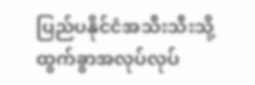ပြည်ပနိုင်ငံအသီးသီးသို့ ထွက်ခွာအလုပ်လုပ်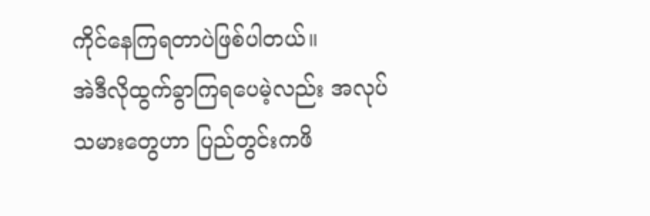ကိုင်နေကြရတာပဲဖြစ်ပါတယ်။
အဲဒီလိုထွက်ခွာကြရပေမဲ့လည်း အလုပ်သမားတွေဟာ ပြည်တွင်းကဖိ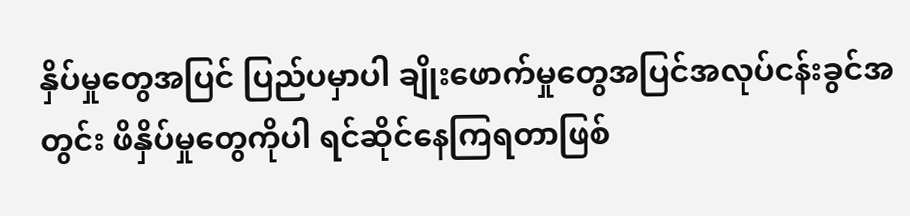နှိပ်မှုတွေအပြင် ပြည်ပမှာပါ ချိုးဖောက်မှုတွေအပြင်အလုပ်ငန်းခွင်အတွင်း ဖိနှိပ်မှုတွေကိုပါ ရင်ဆိုင်နေကြရတာဖြစ်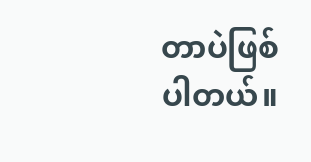တာပဲဖြစ်ပါတယ်။